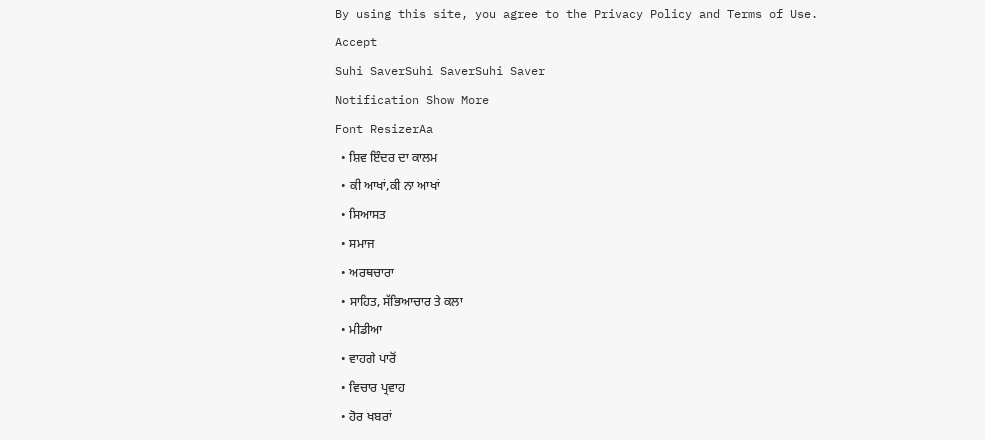By using this site, you agree to the Privacy Policy and Terms of Use.
Accept
Suhi SaverSuhi SaverSuhi Saver
Notification Show More
Font ResizerAa
  • ਸ਼ਿਵ ਇੰਦਰ ਦਾ ਕਾਲਮ
  • ਕੀ ਆਖਾਂ,ਕੀ ਨਾ ਆਖਾਂ
  • ਸਿਆਸਤ
  • ਸਮਾਜ
  • ਅਰਥਚਾਰਾ
  • ਸਾਹਿਤ, ਸੱਭਿਆਚਾਰ ਤੇ ਕਲਾ
  • ਮੀਡੀਆ
  • ਵਾਹਗੇ ਪਾਰੋਂ
  • ਵਿਚਾਰ ਪ੍ਰਵਾਹ
  • ਹੋਰ ਖਬਰਾਂ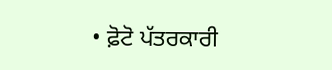• ਫ਼ੋਟੋ ਪੱਤਰਕਾਰੀ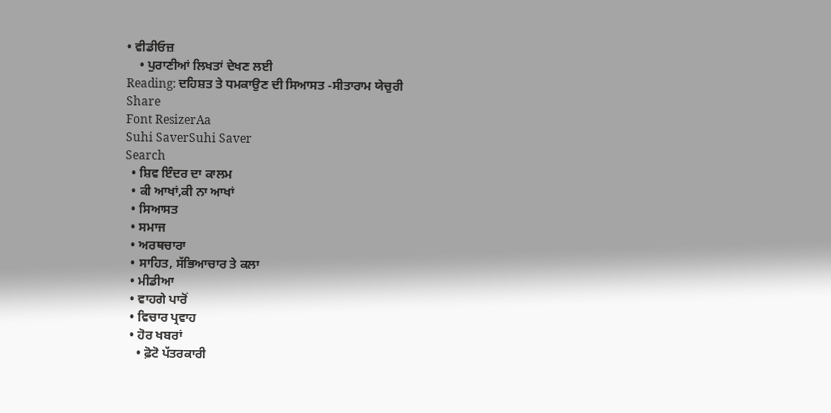• ਵੀਡੀਓਜ਼
    • ਪੁਰਾਣੀਆਂ ਲਿਖਤਾਂ ਦੇਖਣ ਲਈ
Reading: ਦਹਿਸ਼ਤ ਤੇ ਧਮਕਾਉਣ ਦੀ ਸਿਆਸਤ -ਸੀਤਾਰਾਮ ਯੇਚੁਰੀ
Share
Font ResizerAa
Suhi SaverSuhi Saver
Search
  • ਸ਼ਿਵ ਇੰਦਰ ਦਾ ਕਾਲਮ
  • ਕੀ ਆਖਾਂ,ਕੀ ਨਾ ਆਖਾਂ
  • ਸਿਆਸਤ
  • ਸਮਾਜ
  • ਅਰਥਚਾਰਾ
  • ਸਾਹਿਤ, ਸੱਭਿਆਚਾਰ ਤੇ ਕਲਾ
  • ਮੀਡੀਆ
  • ਵਾਹਗੇ ਪਾਰੋਂ
  • ਵਿਚਾਰ ਪ੍ਰਵਾਹ
  • ਹੋਰ ਖਬਰਾਂ
    • ਫ਼ੋਟੋ ਪੱਤਰਕਾਰੀ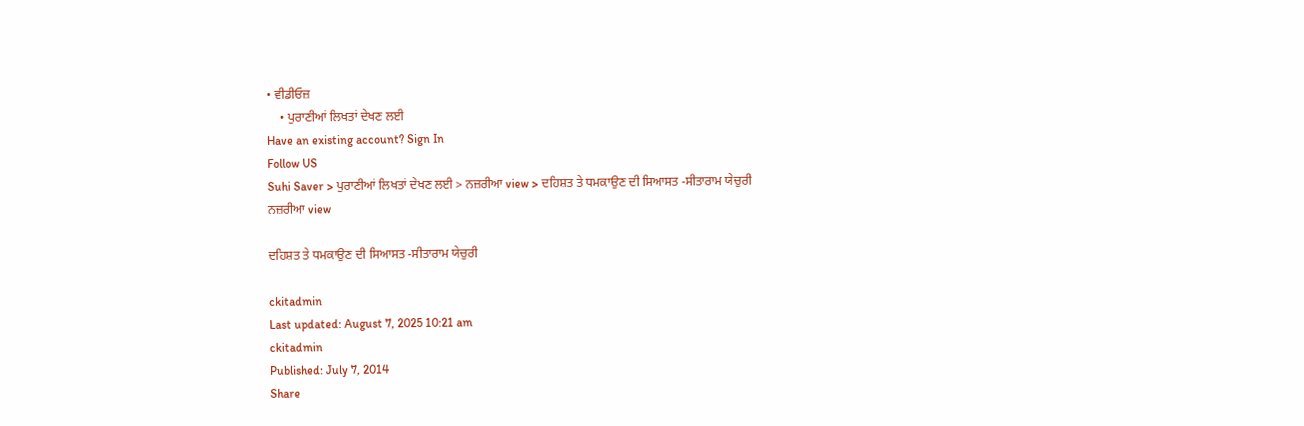• ਵੀਡੀਓਜ਼
    • ਪੁਰਾਣੀਆਂ ਲਿਖਤਾਂ ਦੇਖਣ ਲਈ
Have an existing account? Sign In
Follow US
Suhi Saver > ਪੁਰਾਣੀਆਂ ਲਿਖਤਾਂ ਦੇਖਣ ਲਈ > ਨਜ਼ਰੀਆ view > ਦਹਿਸ਼ਤ ਤੇ ਧਮਕਾਉਣ ਦੀ ਸਿਆਸਤ -ਸੀਤਾਰਾਮ ਯੇਚੁਰੀ
ਨਜ਼ਰੀਆ view

ਦਹਿਸ਼ਤ ਤੇ ਧਮਕਾਉਣ ਦੀ ਸਿਆਸਤ -ਸੀਤਾਰਾਮ ਯੇਚੁਰੀ

ckitadmin
Last updated: August 7, 2025 10:21 am
ckitadmin
Published: July 7, 2014
Share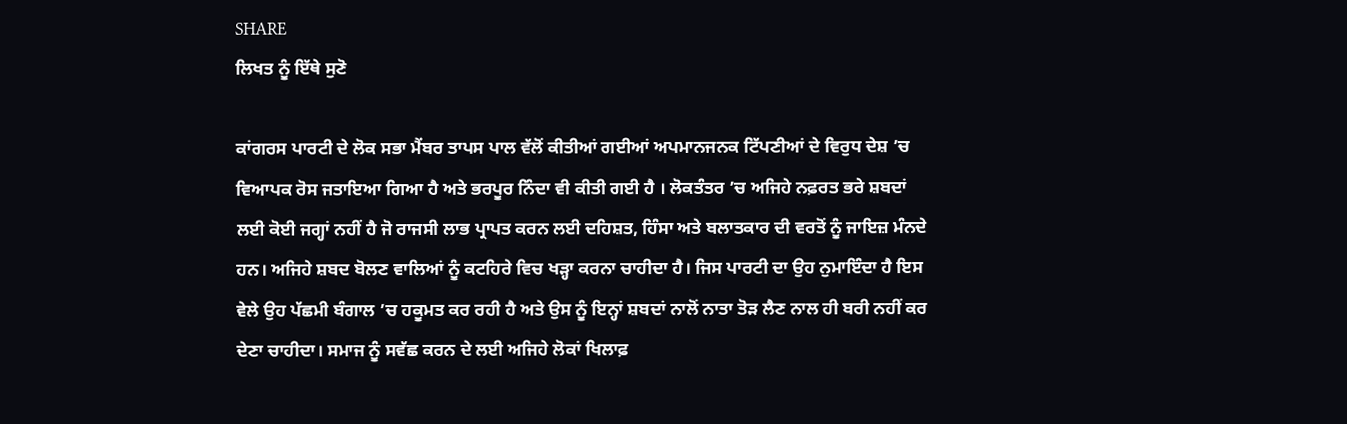SHARE
ਲਿਖਤ ਨੂੰ ਇੱਥੇ ਸੁਣੋ

ਕਾਂਗਰਸ ਪਾਰਟੀ ਦੇ ਲੋਕ ਸਭਾ ਮੈਂਬਰ ਤਾਪਸ ਪਾਲ ਵੱਲੋਂ ਕੀਤੀਆਂ ਗਈਆਂ ਅਪਮਾਨਜਨਕ ਟਿੱਪਣੀਆਂ ਦੇ ਵਿਰੁਧ ਦੇਸ਼ ’ਚ ਵਿਆਪਕ ਰੋਸ ਜਤਾਇਆ ਗਿਆ ਹੈ ਅਤੇ ਭਰਪੂਰ ਨਿੰਦਾ ਵੀ ਕੀਤੀ ਗਈ ਹੈ । ਲੋਕਤੰਤਰ ’ਚ ਅਜਿਹੇ ਨਫ਼ਰਤ ਭਰੇ ਸ਼ਬਦਾਂ ਲਈ ਕੋਈ ਜਗ੍ਹਾਂ ਨਹੀਂ ਹੈ ਜੋ ਰਾਜਸੀ ਲਾਭ ਪ੍ਰਾਪਤ ਕਰਨ ਲਈ ਦਹਿਸ਼ਤ, ਹਿੰਸਾ ਅਤੇ ਬਲਾਤਕਾਰ ਦੀ ਵਰਤੋਂ ਨੂੰ ਜਾਇਜ਼ ਮੰਨਦੇ ਹਨ। ਅਜਿਹੇ ਸ਼ਬਦ ਬੋਲਣ ਵਾਲਿਆਂ ਨੂੰ ਕਟਹਿਰੇ ਵਿਚ ਖੜ੍ਹਾ ਕਰਨਾ ਚਾਹੀਦਾ ਹੈ। ਜਿਸ ਪਾਰਟੀ ਦਾ ਉਹ ਨੁਮਾਇੰਦਾ ਹੈ ਇਸ ਵੇਲੇ ਉਹ ਪੱਛਮੀ ਬੰਗਾਲ ’ਚ ਹਕੂਮਤ ਕਰ ਰਹੀ ਹੈ ਅਤੇ ਉਸ ਨੂੰ ਇਨ੍ਹਾਂ ਸ਼ਬਦਾਂ ਨਾਲੋਂ ਨਾਤਾ ਤੋੜ ਲੈਣ ਨਾਲ ਹੀ ਬਰੀ ਨਹੀਂ ਕਰ ਦੇਣਾ ਚਾਹੀਦਾ। ਸਮਾਜ ਨੂੰ ਸਵੱਛ ਕਰਨ ਦੇ ਲਈ ਅਜਿਹੇ ਲੋਕਾਂ ਖਿਲਾਫ਼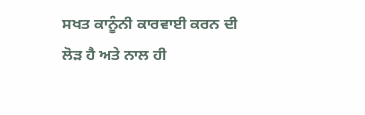ਸਖਤ ਕਾਨੂੰਨੀ ਕਾਰਵਾਈ ਕਰਨ ਦੀ ਲੋੜ ਹੈ ਅਤੇ ਨਾਲ ਹੀ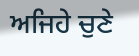ਅਜਿਹੇ ਚੁਣੇ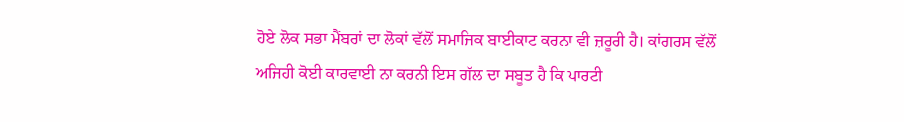ਹੋਏ ਲੋਕ ਸਭਾ ਮੈਂਬਰਾਂ ਦਾ ਲੋਕਾਂ ਵੱਲੋਂ ਸਮਾਜਿਕ ਬਾਈਕਾਟ ਕਰਨਾ ਵੀ ਜ਼ਰੂਰੀ ਹੈ। ਕਾਂਗਰਸ ਵੱਲੋਂ ਅਜਿਹੀ ਕੋਈ ਕਾਰਵਾਈ ਨਾ ਕਰਨੀ ਇਸ ਗੱਲ ਦਾ ਸਬੂਤ ਹੈ ਕਿ ਪਾਰਟੀ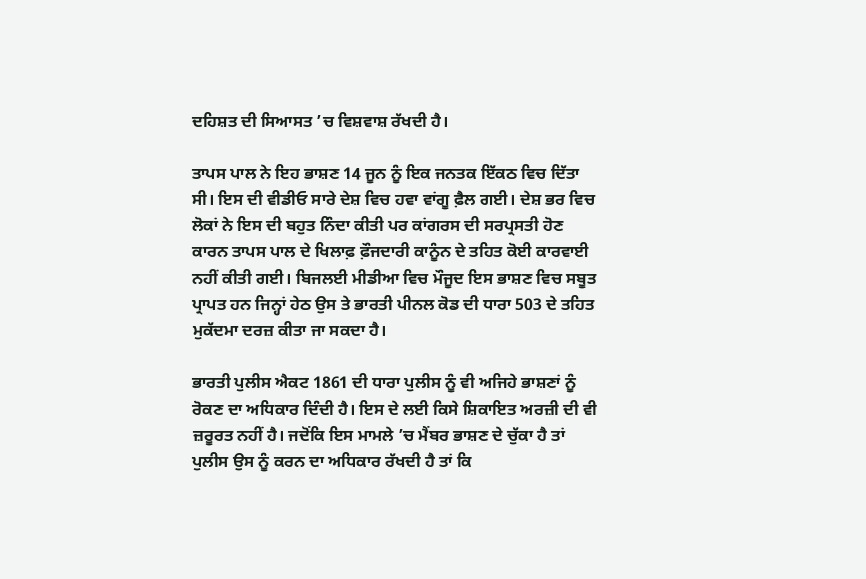ਦਹਿਸ਼ਤ ਦੀ ਸਿਆਸਤ ’ਚ ਵਿਸ਼ਵਾਸ਼ ਰੱਖਦੀ ਹੈ।

ਤਾਪਸ ਪਾਲ ਨੇ ਇਹ ਭਾਸ਼ਣ 14 ਜੂਨ ਨੂੰ ਇਕ ਜਨਤਕ ਇੱਕਠ ਵਿਚ ਦਿੱਤਾ ਸੀ। ਇਸ ਦੀ ਵੀਡੀਓ ਸਾਰੇ ਦੇਸ਼ ਵਿਚ ਹਵਾ ਵਾਂਗੂ ਫ਼ੈਲ ਗਈ। ਦੇਸ਼ ਭਰ ਵਿਚ ਲੋਕਾਂ ਨੇ ਇਸ ਦੀ ਬਹੁਤ ਨਿੰਦਾ ਕੀਤੀ ਪਰ ਕਾਂਗਰਸ ਦੀ ਸਰਪ੍ਰਸਤੀ ਹੋਣ ਕਾਰਨ ਤਾਪਸ ਪਾਲ ਦੇ ਖਿਲਾਫ਼ ਫ਼ੌਜਦਾਰੀ ਕਾਨੂੰਨ ਦੇ ਤਹਿਤ ਕੋਈ ਕਾਰਵਾਈ ਨਹੀਂ ਕੀਤੀ ਗਈ। ਬਿਜਲਈ ਮੀਡੀਆ ਵਿਚ ਮੌਜੂਦ ਇਸ ਭਾਸ਼ਣ ਵਿਚ ਸਬੂਤ ਪ੍ਰਾਪਤ ਹਨ ਜਿਨ੍ਹਾਂ ਹੇਠ ਉਸ ਤੇ ਭਾਰਤੀ ਪੀਨਲ ਕੋਡ ਦੀ ਧਾਰਾ 503 ਦੇ ਤਹਿਤ ਮੁਕੱਦਮਾ ਦਰਜ਼ ਕੀਤਾ ਜਾ ਸਕਦਾ ਹੈ।

ਭਾਰਤੀ ਪੁਲੀਸ ਐਕਟ 1861 ਦੀ ਧਾਰਾ ਪੁਲੀਸ ਨੂੰ ਵੀ ਅਜਿਹੇ ਭਾਸ਼ਣਾਂ ਨੂੰ ਰੋਕਣ ਦਾ ਅਧਿਕਾਰ ਦਿੰਦੀ ਹੈ। ਇਸ ਦੇ ਲਈ ਕਿਸੇ ਸ਼ਿਕਾਇਤ ਅਰਜ਼ੀ ਦੀ ਵੀ ਜ਼ਰੂਰਤ ਨਹੀਂ ਹੈ। ਜਦੋਂਕਿ ਇਸ ਮਾਮਲੇ ’ਚ ਮੈਂਬਰ ਭਾਸ਼ਣ ਦੇ ਚੁੱਕਾ ਹੈ ਤਾਂ ਪੁਲੀਸ ਉਸ ਨੂੰ ਕਰਨ ਦਾ ਅਧਿਕਾਰ ਰੱਖਦੀ ਹੈ ਤਾਂ ਕਿ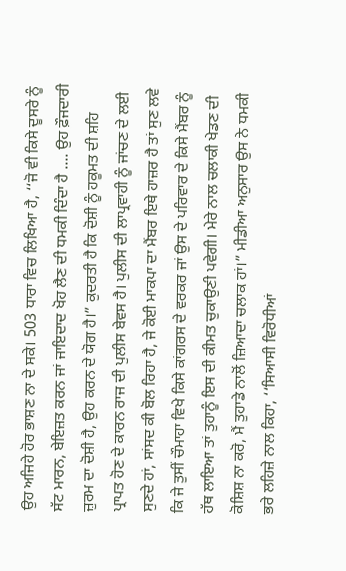ਉਹ ਅਜਿਹੇ ਹੋਰ ਭਾਸ਼ਣ ਨਾ ਦੇ ਸਕੇ। 503 ਧਾਰਾ ਵਿਚ ਲਿਖਿਆ ਹੈ, ‘‘ਜੋ ਵੀ ਕਿਸੇ ਦੂਸਰੇ ਨੂੰ ਸੱਟ ਮਾਰਨ, ਬੇਇਜ਼ਤ ਕਰਨ ਜਾਂ ਜਾਇਦਾਦ ਖੋਹ ਲੈਣ ਦੀ ਧਮਕੀ ਦਿੰਦਾ ਹੈ …. ਉਹ ਫ਼ੌਜਦਾਰੀ ਜ਼ੁਰਮ ਦਾ ਦੋਸ਼ੀ ਹੈ, ਉਹ ਕਰਨ ਦੇ ਯੋਗ ਹੈ।” ਕੁਦਰਤੀ ਹੈ ਕਿ ਦੋਸ਼ੀ ਨੂੰ ਹਕੂਮਤ ਦੀ ਸ਼ਹਿ ਪ੍ਰਾਪਤ ਹੋਣ ਦੇ ਕਾਰਨ ਰਾਜ ਦੀ ਪੁਲੀਸ ਬੇਵਸ ਹੈ। ਪੁਲੀਸ ਦੀ ਲਾਪ੍ਰਵਾਹੀ ਨੂੰ ਜਾਂਚਣ ਦੇ ਲਈ ਸੁਣਦੇ ਹਾਂ, ਸਾਂਸਦ ਕੀ ਬੋਲ ਰਿਹਾ ਹੈ, ਜੇ ਕੋਈ ਮਾਕਪਾ ਦਾ ਮੈਂਬਰ ਇਥੇ ਹਾਜ਼ਰ ਹੈ ਤਾਂ ਸੁਣ ਲਵੇ ਕਿ ਜੇ ਤੁਸੀਂ ਚੌਮਾਹਾ ਵਿਖੇ ਕਿਸੇ ਕਾਂਗਰਸ ਦੇ ਵਰਕਰ ਜਾਂ ਉਸ ਦੇ ਪਰਿਵਾਰ ਦੇ ਕਿਸੇ ਮੈਂਬਰ ਨੂੰ ਹੱਥ ਲਾਇਆ ਤਾਂ ਤੁਹਾਨੂੰ ਇਸ ਦੀ ਕੀਮਤ ਚੁਕਾਉਣੀ ਪਵੇਗੀ। ਮੇਰੇ ਨਾਲ ਚਲਾਕੀ ਖੇਡਣ ਦੀ ਕੋਸ਼ਿਸ਼ ਨਾ ਕਰੋ, ਮੈਂ ਤੁਹਾਡੇ ਨਾਲੋਂ ਜ਼ਿਆਦਾ ਚਲਾਕ ਹਾਂ।” ਮੀਡੀਆ ਅਨੁਸਾਰ ਉਸ ਨੇ ਧਮਕੀ ਭਰੇ ਲਹਿਜ਼ੇ ਨਾਲ ਕਿਹਾ, ‘‘ਸਿਆਸੀ ਵਿਰੋਧੀਆਂ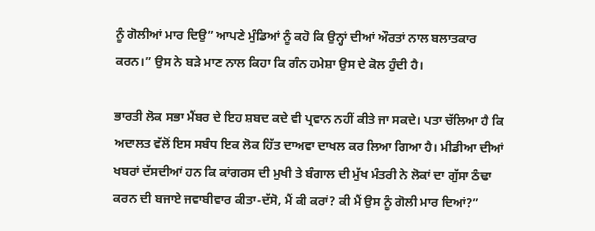ਨੂੰ ਗੋਲੀਆਂ ਮਾਰ ਦਿਉ” ਆਪਣੇ ਮੁੰਡਿਆਂ ਨੂੰ ਕਹੋ ਕਿ ਉਨ੍ਹਾਂ ਦੀਆਂ ਔਰਤਾਂ ਨਾਲ ਬਲਾਤਕਾਰ ਕਰਨ।” ਉਸ ਨੇ ਬੜੇ ਮਾਣ ਨਾਲ ਕਿਹਾ ਕਿ ਗੰਨ ਹਮੇਸ਼ਾ ਉਸ ਦੇ ਕੋਲ ਹੁੰਦੀ ਹੈ।

ਭਾਰਤੀ ਲੋਕ ਸਭਾ ਮੈਂਬਰ ਦੇ ਇਹ ਸ਼ਬਦ ਕਦੇ ਵੀ ਪ੍ਰਵਾਨ ਨਹੀਂ ਕੀਤੇ ਜਾ ਸਕਦੇ। ਪਤਾ ਚੱਲਿਆ ਹੈ ਕਿ ਅਦਾਲਤ ਵੱਲੋਂ ਇਸ ਸਬੰਧ ਇਕ ਲੋਕ ਹਿੱਤ ਦਾਅਵਾ ਦਾਖਲ ਕਰ ਲਿਆ ਗਿਆ ਹੈ। ਮੀਡੀਆ ਦੀਆਂ ਖਬਰਾਂ ਦੱਸਦੀਆਂ ਹਨ ਕਿ ਕਾਂਗਰਸ ਦੀ ਮੁਖੀ ਤੇ ਬੰਗਾਲ ਦੀ ਮੁੱਖ ਮੰਤਰੀ ਨੇ ਲੋਕਾਂ ਦਾ ਗੁੱਸਾ ਠੰਢਾ ਕਰਨ ਦੀ ਬਜਾਏ ਜਵਾਬੀਵਾਰ ਕੀਤਾ-ਦੱਸੋ, ਮੈਂ ਕੀ ਕਰਾਂ? ਕੀ ਮੈਂ ਉਸ ਨੂੰ ਗੋਲੀ ਮਾਰ ਦਿਆਂ?”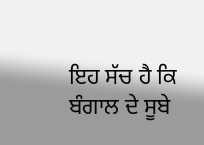ਇਹ ਸੱਚ ਹੈ ਕਿ ਬੰਗਾਲ ਦੇ ਸੂਬੇ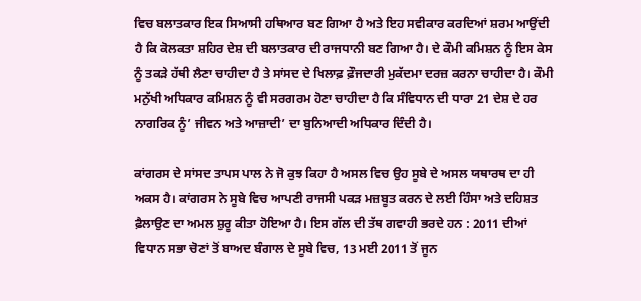ਵਿਚ ਬਲਾਤਕਾਰ ਇਕ ਸਿਆਸੀ ਹਥਿਆਰ ਬਣ ਗਿਆ ਹੈ ਅਤੇ ਇਹ ਸਵੀਕਾਰ ਕਰਦਿਆਂ ਸ਼ਰਮ ਆਉਂਦੀ ਹੈ ਕਿ ਕੋਲਕਤਾ ਸ਼ਹਿਰ ਦੇਸ਼ ਦੀ ਬਲਾਤਕਾਰ ਦੀ ਰਾਜਧਾਨੀ ਬਣ ਗਿਆ ਹੈ। ਦੇ ਕੌਮੀ ਕਮਿਸ਼ਨ ਨੂੰ ਇਸ ਕੇਸ ਨੂੰ ਤਕੜੇ ਹੱਥੀ ਲੈਣਾ ਚਾਹੀਦਾ ਹੈ ਤੇ ਸਾਂਸਦ ਦੇ ਖਿਲਾਫ਼ ਫ਼ੌਜਦਾਰੀ ਮੁਕੱਦਮਾ ਦਰਜ਼ ਕਰਨਾ ਚਾਹੀਦਾ ਹੈ। ਕੌਮੀ ਮਨੁੱਖੀ ਅਧਿਕਾਰ ਕਮਿਸ਼ਨ ਨੂੰ ਵੀ ਸਰਗਰਮ ਹੋਣਾ ਚਾਹੀਦਾ ਹੈ ਕਿ ਸੰਵਿਧਾਨ ਦੀ ਧਾਰਾ 21 ਦੇਸ਼ ਦੇ ਹਰ ਨਾਗਰਿਕ ਨੂੰ’ ਜੀਵਨ ਅਤੇ ਆਜ਼ਾਦੀ’ ਦਾ ਬੁਨਿਆਦੀ ਅਧਿਕਾਰ ਦਿੰਦੀ ਹੈ।

ਕਾਂਗਰਸ ਦੇ ਸਾਂਸਦ ਤਾਪਸ ਪਾਲ ਨੇ ਜੋ ਕੁਝ ਕਿਹਾ ਹੈ ਅਸਲ ਵਿਚ ਉਹ ਸੂਬੇ ਦੇ ਅਸਲ ਯਥਾਰਥ ਦਾ ਹੀ ਅਕਸ ਹੈ। ਕਾਂਗਰਸ ਨੇ ਸੂਬੇ ਵਿਚ ਆਪਣੀ ਰਾਜਸੀ ਪਕੜ ਮਜ਼ਬੂਤ ਕਰਨ ਦੇ ਲਈ ਹਿੰਸਾ ਅਤੇ ਦਹਿਸ਼ਤ ਫ਼ੈਲਾਉਣ ਦਾ ਅਮਲ ਸ਼ੁਰੂ ਕੀਤਾ ਹੋਇਆ ਹੈ। ਇਸ ਗੱਲ ਦੀ ਤੱਥ ਗਵਾਹੀ ਭਰਦੇ ਹਨ : 2011 ਦੀਆਂ ਵਿਧਾਨ ਸਭਾ ਚੋਣਾਂ ਤੋਂ ਬਾਅਦ ਬੰਗਾਲ ਦੇ ਸੂਬੇ ਵਿਚ, 13 ਮਈ 2011 ਤੋਂ ਜੂਨ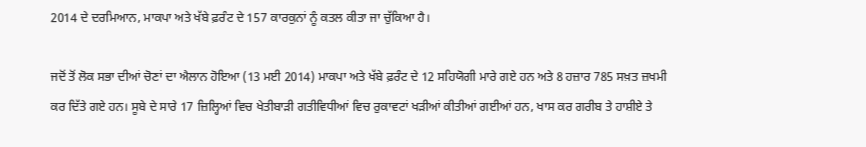2014 ਦੇ ਦਰਮਿਆਨ, ਮਾਕਪਾ ਅਤੇ ਖੱਬੇ ਫ਼ਰੰਟ ਦੇ 157 ਕਾਰਕੁਨਾਂ ਨੂੰ ਕਤਲ ਕੀਤਾ ਜਾ ਚੁੱਕਿਆ ਹੈ।

ਜਦੋਂ ਤੋਂ ਲੋਕ ਸਭਾ ਦੀਆਂ ਚੋਣਾਂ ਦਾ ਐਲਾਨ ਹੋਇਆ (13 ਮਈ 2014) ਮਾਕਪਾ ਅਤੇ ਖੱਬੇ ਫ਼ਰੰਟ ਦੇ 12 ਸਹਿਯੋਗੀ ਮਾਰੇ ਗਏ ਹਨ ਅਤੇ 8 ਹਜ਼ਾਰ 785 ਸਖ਼ਤ ਜ਼ਖਮੀ ਕਰ ਦਿੱਤੇ ਗਏ ਹਨ। ਸੂਬੇ ਦੇ ਸਾਰੇ 17 ਜ਼ਿਲ੍ਹਿਆਂ ਵਿਚ ਖੇਤੀਬਾੜੀ ਗਤੀਵਿਧੀਆਂ ਵਿਚ ਰੁਕਾਵਟਾਂ ਖੜੀਆਂ ਕੀਤੀਆਂ ਗਈਆਂ ਹਨ, ਖਾਸ ਕਰ ਗਰੀਬ ਤੇ ਹਾਸ਼ੀਏ ਤੇ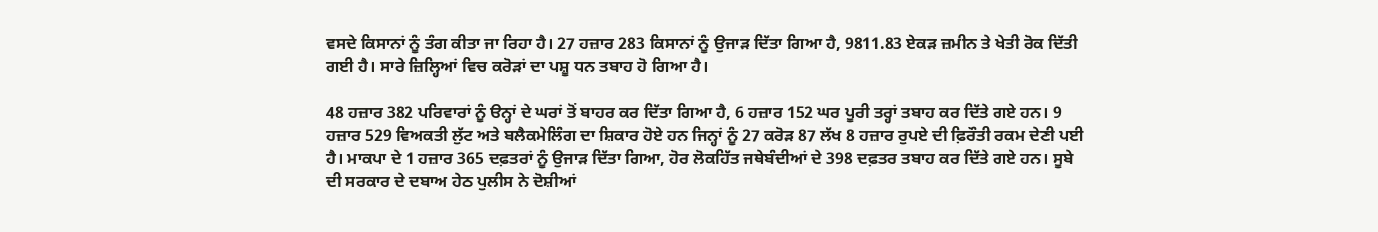ਵਸਦੇ ਕਿਸਾਨਾਂ ਨੂੰ ਤੰਗ ਕੀਤਾ ਜਾ ਰਿਹਾ ਹੈ। 27 ਹਜ਼ਾਰ 283 ਕਿਸਾਨਾਂ ਨੂੰ ਉਜਾੜ ਦਿੱਤਾ ਗਿਆ ਹੈ, 9811.83 ਏਕੜ ਜ਼ਮੀਨ ਤੇ ਖੇਤੀ ਰੋਕ ਦਿੱਤੀ ਗਈ ਹੈ। ਸਾਰੇ ਜ਼ਿਲ੍ਹਿਆਂ ਵਿਚ ਕਰੋੜਾਂ ਦਾ ਪਸ਼ੂ ਧਨ ਤਬਾਹ ਹੋ ਗਿਆ ਹੈ।

48 ਹਜ਼ਾਰ 382 ਪਰਿਵਾਰਾਂ ਨੂੰ ੳਨ੍ਹਾਂ ਦੇ ਘਰਾਂ ਤੋਂ ਬਾਹਰ ਕਰ ਦਿੱਤਾ ਗਿਆ ਹੈ, 6 ਹਜ਼ਾਰ 152 ਘਰ ਪੂਰੀ ਤਰ੍ਹਾਂ ਤਬਾਹ ਕਰ ਦਿੱਤੇ ਗਏ ਹਨ। 9 ਹਜ਼ਾਰ 529 ਵਿਅਕਤੀ ਲੁੱਟ ਅਤੇ ਬਲੈਕਮੇਲਿੰਗ ਦਾ ਸ਼ਿਕਾਰ ਹੋਏ ਹਨ ਜਿਨ੍ਹਾਂ ਨੂੰ 27 ਕਰੋੜ 87 ਲੱਖ 8 ਹਜ਼ਾਰ ਰੁਪਏ ਦੀ ਫ਼ਿਰੌਤੀ ਰਕਮ ਦੇਣੀ ਪਈ ਹੈ। ਮਾਕਪਾ ਦੇ 1 ਹਜ਼ਾਰ 365 ਦਫ਼ਤਰਾਂ ਨੂੰ ਉਜਾੜ ਦਿੱਤਾ ਗਿਆ, ਹੋਰ ਲੋਕਹਿੱਤ ਜਥੇਬੰਦੀਆਂ ਦੇ 398 ਦਫ਼ਤਰ ਤਬਾਹ ਕਰ ਦਿੱਤੇ ਗਏ ਹਨ। ਸੂਬੇ ਦੀ ਸਰਕਾਰ ਦੇ ਦਬਾਅ ਹੇਠ ਪੁਲੀਸ ਨੇ ਦੋਸ਼ੀਆਂ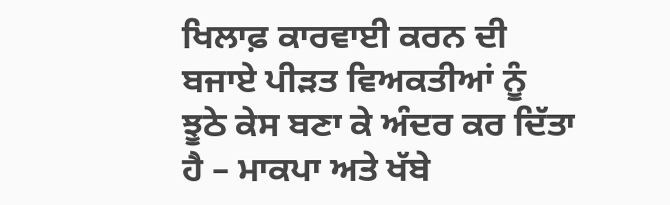ਖਿਲਾਫ਼ ਕਾਰਵਾਈ ਕਰਨ ਦੀ ਬਜਾਏ ਪੀੜਤ ਵਿਅਕਤੀਆਂ ਨੂੰ ਝੂਠੇ ਕੇਸ ਬਣਾ ਕੇ ਅੰਦਰ ਕਰ ਦਿੱਤਾ ਹੈ – ਮਾਕਪਾ ਅਤੇ ਖੱਬੇ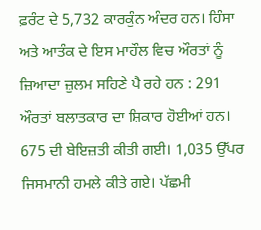ਫ਼ਰੰਟ ਦੇ 5,732 ਕਾਰਕੁੰਨ ਅੰਦਰ ਹਨ। ਹਿੰਸਾ ਅਤੇ ਆਤੰਕ ਦੇ ਇਸ ਮਾਹੌਲ ਵਿਚ ਔਰਤਾਂ ਨੂੰ ਜ਼ਿਆਦਾ ਜ਼ੁਲਮ ਸਹਿਣੇ ਪੈ ਰਹੇ ਹਨ : 291 ਔਰਤਾਂ ਬਲਾਤਕਾਰ ਦਾ ਸ਼ਿਕਾਰ ਹੋਈਆਂ ਹਨ। 675 ਦੀ ਬੇਇਜ਼ਤੀ ਕੀਤੀ ਗਈ। 1,035 ਉੱਪਰ ਜਿਸਮਾਨੀ ਹਮਲੇ ਕੀਤੇ ਗਏ। ਪੱਛਮੀ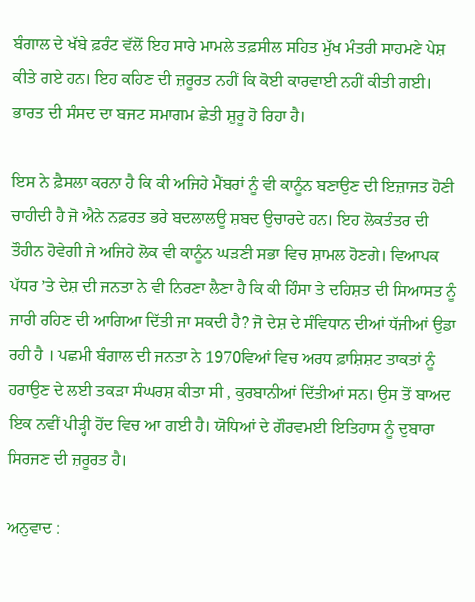ਬੰਗਾਲ ਦੇ ਖੱਬੇ ਫ਼ਰੰਟ ਵੱਲੋਂ ਇਹ ਸਾਰੇ ਮਾਮਲੇ ਤਫ਼ਸੀਲ ਸਹਿਤ ਮੁੱਖ ਮੰਤਰੀ ਸਾਹਮਣੇ ਪੇਸ਼ ਕੀਤੇ ਗਏ ਹਨ। ਇਹ ਕਹਿਣ ਦੀ ਜ਼ਰੂਰਤ ਨਹੀਂ ਕਿ ਕੋਈ ਕਾਰਵਾਈ ਨਹੀਂ ਕੀਤੀ ਗਈ। ਭਾਰਤ ਦੀ ਸੰਸਦ ਦਾ ਬਜਟ ਸਮਾਗਮ ਛੇਤੀ ਸ਼ੁਰੂ ਹੋ ਰਿਹਾ ਹੈ।

ਇਸ ਨੇ ਫ਼ੈਸਲਾ ਕਰਨਾ ਹੈ ਕਿ ਕੀ ਅਜਿਹੇ ਮੈਂਬਰਾਂ ਨੂੰ ਵੀ ਕਾਨੂੰਨ ਬਣਾਉਣ ਦੀ ਇਜ਼ਾਜਤ ਹੋਣੀ ਚਾਹੀਦੀ ਹੈ ਜੋ ਐਨੇ ਨਫ਼ਰਤ ਭਰੇ ਬਦਲਾਲਊ ਸ਼ਬਦ ਉਚਾਰਦੇ ਹਨ। ਇਹ ਲੋਕਤੰਤਰ ਦੀ ਤੌਹੀਨ ਹੋਵੇਗੀ ਜੇ ਅਜਿਹੇ ਲੋਕ ਵੀ ਕਾਨੂੰਨ ਘੜਣੀ ਸਭਾ ਵਿਚ ਸ਼ਾਮਲ ਹੋਣਗੇ। ਵਿਆਪਕ ਪੱਧਰ ’ਤੇ ਦੇਸ਼ ਦੀ ਜਨਤਾ ਨੇ ਵੀ ਨਿਰਣਾ ਲੈਣਾ ਹੈ ਕਿ ਕੀ ਹਿੰਸਾ ਤੇ ਦਹਿਸ਼ਤ ਦੀ ਸਿਆਸਤ ਨੂੰ ਜਾਰੀ ਰਹਿਣ ਦੀ ਆਗਿਆ ਦਿੱਤੀ ਜਾ ਸਕਦੀ ਹੈ? ਜੋ ਦੇਸ਼ ਦੇ ਸੰਵਿਧਾਨ ਦੀਆਂ ਧੱਜੀਆਂ ਉਡਾ ਰਹੀ ਹੈ । ਪਛਮੀ ਬੰਗਾਲ ਦੀ ਜਨਤਾ ਨੇ 1970ਵਿਆਂ ਵਿਚ ਅਰਧ ਫ਼ਾਸ਼ਿਸ਼ਟ ਤਾਕਤਾਂ ਨੂੰ ਹਰਾਉਣ ਦੇ ਲਈ ਤਕੜਾ ਸੰਘਰਸ਼ ਕੀਤਾ ਸੀ , ਕੁਰਬਾਨੀਆਂ ਦਿੱਤੀਆਂ ਸਨ। ਉਸ ਤੋਂ ਬਾਅਦ ਇਕ ਨਵੀਂ ਪੀੜ੍ਹੀ ਹੋਂਦ ਵਿਚ ਆ ਗਈ ਹੈ। ਯੋਧਿਆਂ ਦੇ ਗੌਰਵਮਈ ਇਤਿਹਾਸ ਨੂੰ ਦੁਬਾਰਾ ਸਿਰਜਣ ਦੀ ਜ਼ਰੂਰਤ ਹੈ।

ਅਨੁਵਾਦ :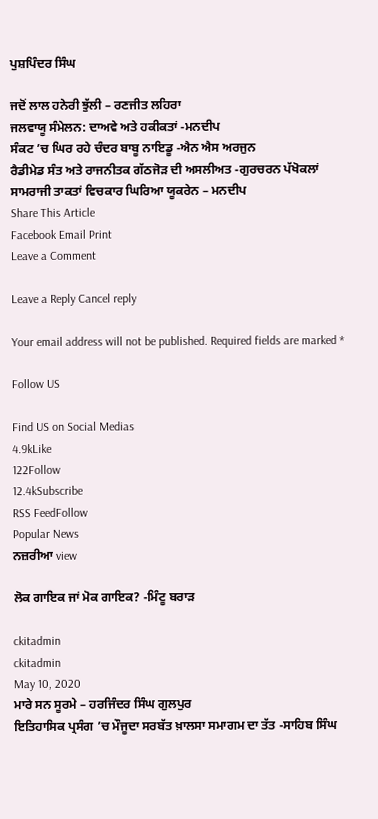ਪੁਸ਼ਪਿੰਦਰ ਸਿੰਘ

ਜਦੋਂ ਲਾਲ ਹਨੇਰੀ ਝੁੱਲੀ – ਰਣਜੀਤ ਲਹਿਰਾ
ਜਲਵਾਯੂ ਸੰਮੇਲਨ: ਦਾਅਵੇ ਅਤੇ ਹਕੀਕਤਾਂ -ਮਨਦੀਪ
ਸੰਕਟ ’ਚ ਘਿਰ ਰਹੇ ਚੰਦਰ ਬਾਬੂ ਨਾਇਡੂ -ਐਨ ਐਸ ਅਰਜੁਨ
ਰੈਡੀਮੇਡ ਸੰਤ ਅਤੇ ਰਾਜਨੀਤਕ ਗੱਠਜੋੜ ਦੀ ਅਸਲੀਅਤ -ਗੁਰਚਰਨ ਪੱਖੋਕਲਾਂ
ਸਾਮਰਾਜੀ ਤਾਕਤਾਂ ਵਿਚਕਾਰ ਘਿਰਿਆ ਯੂਕਰੇਨ – ਮਨਦੀਪ
Share This Article
Facebook Email Print
Leave a Comment

Leave a Reply Cancel reply

Your email address will not be published. Required fields are marked *

Follow US

Find US on Social Medias
4.9kLike
122Follow
12.4kSubscribe
RSS FeedFollow
Popular News
ਨਜ਼ਰੀਆ view

ਲੋਕ ਗਾਇਕ ਜਾਂ ਮੋਕ ਗਾਇਕ? -ਮਿੰਟੂ ਬਰਾੜ

ckitadmin
ckitadmin
May 10, 2020
ਮਾਰੇ ਸਨ ਸੂਰਮੇ – ਹਰਜਿੰਦਰ ਸਿੰਘ ਗੁਲਪੁਰ
ਇਤਿਹਾਸਿਕ ਪ੍ਰਸੰਗ ’ਚ ਮੌਜੂਦਾ ਸਰਬੱਤ ਖ਼ਾਲਸਾ ਸਮਾਗਮ ਦਾ ਤੱਤ -ਸਾਹਿਬ ਸਿੰਘ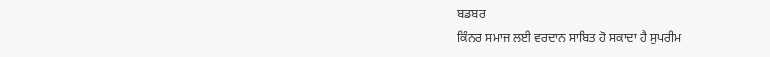ਬਡਬਰ
ਕਿੰਨਰ ਸਮਾਜ ਲਈ ਵਰਦਾਨ ਸਾਬਿਤ ਹੋ ਸਕਾਦਾ ਹੈ ਸੁਪਰੀਮ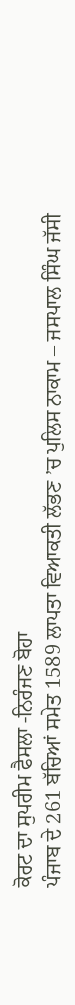ਕੋਰਟ ਦਾ ਸੁਪਰੀਮ ਫੈਸਲਾ -ਨਿਰੰਜਣ ਬੋਹਾ
ਪੰਜਾਬ ਦੇ 261 ਬੱਚਿਆਂ ਸਮੇਤ 1589 ਲਾਪਤਾ ਵਿਆਕਤੀ ਲੱਭਣ ’ਚ ਪੁਲਿਸ ਨਾਕਾਮ – ਜਸਪਾਲ ਸਿੰਘ ਜੱਸੀ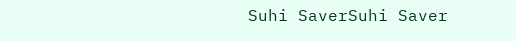Suhi SaverSuhi Saver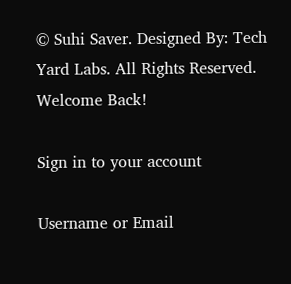© Suhi Saver. Designed By: Tech Yard Labs. All Rights Reserved.
Welcome Back!

Sign in to your account

Username or Email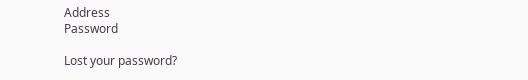Address
Password

Lost your password?